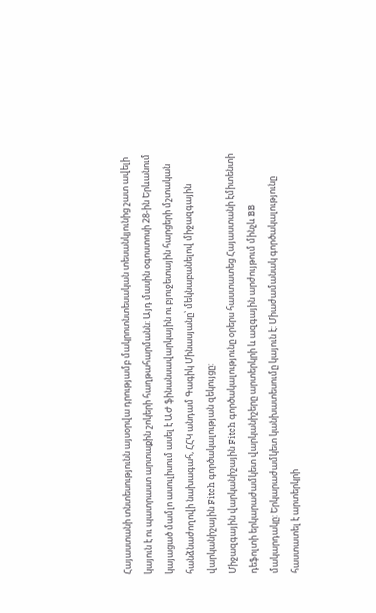Հայաստանի տնտեսությունն այսօրվա դրությամբ մակրոտնտեսական տեսանկյունից շատ ավելի կայուն է ու պատրաստ արտաքին շոկերի հաղթահարմանն: Այդ մասին օգոստոսի 28-ին Երևանում կայացած մամլո ասուլիսում ասել է ԱԺ ֆինանսավարկային ու բյուջետային հարցերի մշտական հանձնաժողովի նախագահ, ՀՀԿ անդամ Գագիկ Մինասյանը՝ մեկնաբանելով միջազգային վարկանիշային Fitch գործակալության զեկույցը:
Միջազգային վարկանիշային Fitch գործակալությունը օրերս հաստատեց Հայաստանի էմիտենտի դեֆոլտի երկարաժամկետ վարկանիշերը արտերկրի և ազգային արժույթում մինչև BB մակարդակը: Երկարաժամկետ կանխատեսումը կայուն է: Միաժամանակ գործակալությունը հաստատել է արտերկրի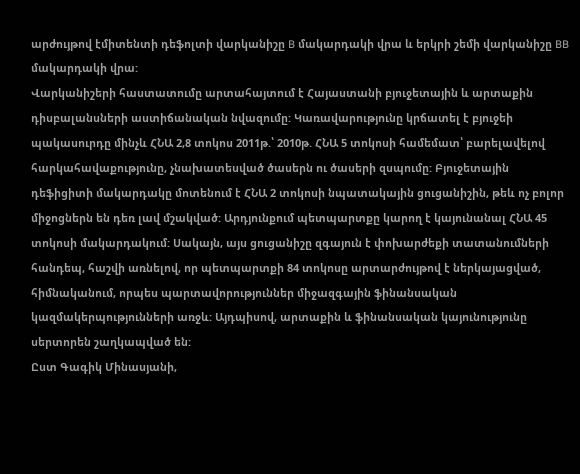արժույթով էմիտենտի դեֆոլտի վարկանիշը B մակարդակի վրա և երկրի շեմի վարկանիշը BB մակարդակի վրա:
Վարկանիշերի հաստատումը արտահայտում է Հայաստանի բյուջետային և արտաքին դիսբալանսների աստիճանական նվազումը: Կառավարությունը կրճատել է բյուջեի պակասուրդը մինչև ՀՆԱ 2,8 տոկոս 2011թ.՝ 2010թ. ՀՆԱ 5 տոկոսի համեմատ՝ բարելավելով հարկահավաքությունը, չնախատեսված ծասերն ու ծասերի զսպումը: Բյուջետային դեֆիցիտի մակարդակը մոտենում է ՀՆԱ 2 տոկոսի նպատակային ցուցանիշին, թեև ոչ բոլոր միջոցներն են դեռ լավ մշակված: Արդյունքում պետպարտքը կարող է կայունանալ ՀՆԱ 45 տոկոսի մակարդակում: Սակայն, այս ցուցանիշը զգայուն է փոխարժեքի տատանումների հանդեպ, հաշվի առնելով, որ պետպարտքի 84 տոկոսը արտարժույթով է ներկայացված, հիմնականում, որպես պարտավորություններ միջազգային ֆինանսական կազմակերպությունների առջև: Այդպիսով, արտաքին և ֆինանսական կայունությունը սերտորեն շաղկապված են:
Ըստ Գագիկ Մինասյանի,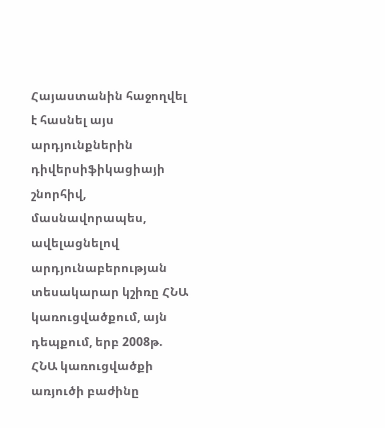Հայաստանին հաջողվել է հասնել այս արդյունքներին դիվերսիֆիկացիայի շնորհիվ, մասնավորապես, ավելացնելով արդյունաբերության տեսակարար կշիռը ՀՆԱ կառուցվածքում, այն դեպքում, երբ 2008թ. ՀՆԱ կառուցվածքի առյուծի բաժինը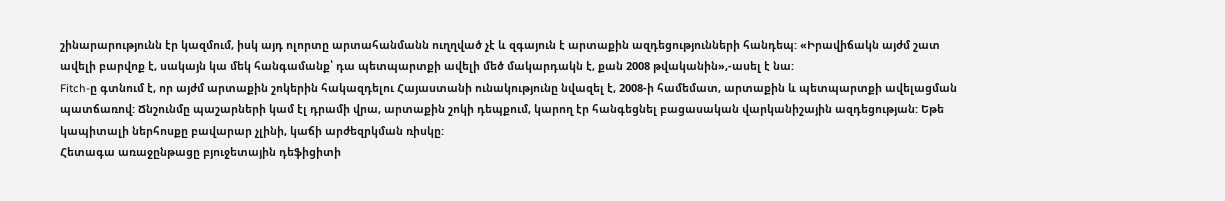շինարարությունն էր կազմում, իսկ այդ ոլորտը արտահանմանն ուղղված չէ և զգայուն է արտաքին ազդեցությունների հանդեպ: «Իրավիճակն այժմ շատ ավելի բարվոք է, սակայն կա մեկ հանգամանք՝ դա պետպարտքի ավելի մեծ մակարդակն է, քան 2008 թվականին»,-ասել է նա:
Fitch-ը գտնում է, որ այժմ արտաքին շոկերին հակազդելու Հայաստանի ունակությունը նվազել է, 2008-ի համեմատ, արտաքին և պետպարտքի ավելացման պատճառով: Ճնշունմը պաշարների կամ էլ դրամի վրա, արտաքին շոկի դեպքում, կարող էր հանգեցնել բացասական վարկանիշային ազդեցության: Եթե կապիտալի ներհոսքը բավարար չլինի, կաճի արժեզրկման ռիսկը:
Հետագա առաջընթացը բյուջետային դեֆիցիտի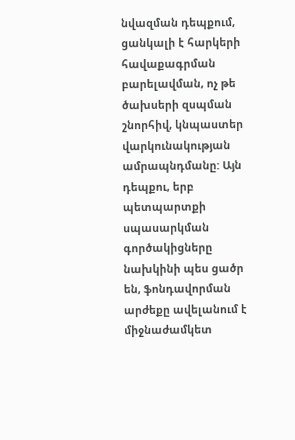նվազման դեպքում, ցանկալի է հարկերի հավաքագրման բարելավման, ոչ թե ծախսերի զսպման շնորհիվ, կնպաստեր վարկունակության ամրապնդմանը: Այն դեպքու, երբ պետպարտքի սպասարկման գործակիցները նախկինի պես ցածր են, ֆոնդավորման արժեքը ավելանում է միջնաժամկետ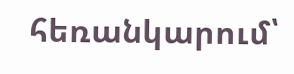հեռանկարում՝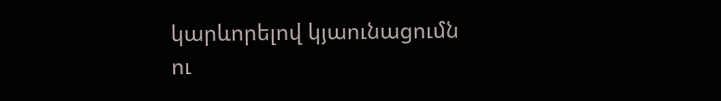կարևորելով կյաունացումն ու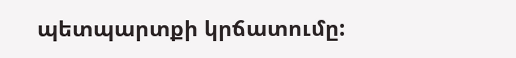պետպարտքի կրճատումը: